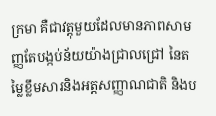ក្រមា គឺជាវត្តុមួយដែលមានភាពសាមញ្ញតែបង្កប់ន័យយ៉ាងជ្រាលជ្រៅ នៃតម្លៃខ្លឹមសារនិងអត្តសញ្ញាណជាតិ និងប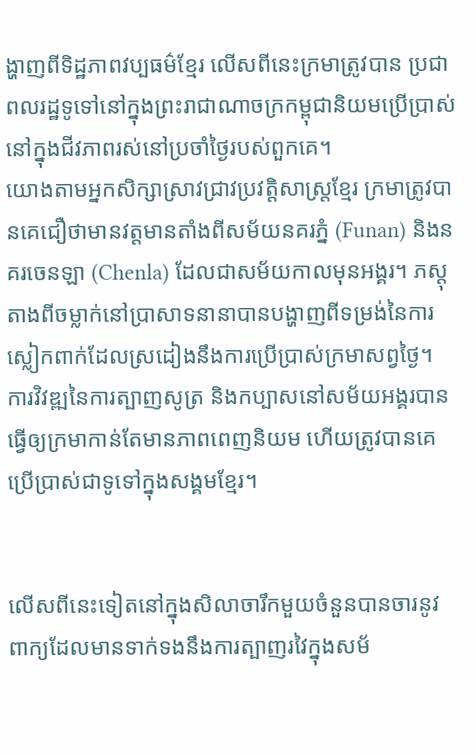ង្ហាញពីទិដ្ឋភាពវប្បធម៌ខ្មែរ លើសពីនេះក្រមាត្រូវបាន ប្រជាពលរដ្ឋទូទៅនៅក្នុងព្រះរាជាណាចក្រកម្ពុជានិយមប្រើប្រាស់នៅក្នុងជីវភាពរស់នៅប្រចាំថ្ងៃរបស់ពួកគេ។
យោងតាមអ្នកសិក្សាស្រាវជ្រាវប្រវត្តិសាស្ត្រខ្មែរ ក្រមាត្រូវបានគេជឿថាមានវត្តមានតាំងពីសម័យនគរភ្នំ (Funan) និងនគរចេនឡា (Chenla) ដែលជាសម័យកាលមុនអង្គរ។ ភស្តុតាងពីចម្លាក់នៅប្រាសាទនានាបានបង្ហាញពីទម្រង់នៃការស្លៀកពាក់ដែលស្រដៀងនឹងការប្រើប្រាស់ក្រមាសព្វថ្ងៃ។ ការវិវឌ្ឍនៃការត្បាញសូត្រ និងកប្បាសនៅសម័យអង្គរបានធ្វើឲ្យក្រមាកាន់តែមានភាពពេញនិយម ហើយត្រូវបានគេប្រើប្រាស់ជាទូទៅក្នុងសង្គមខ្មែរ។


លើសពីនេះទៀតនៅក្នុងសិលាចារឹកមួយចំនួនបានចារនូវពាក្យដែលមានទាក់ទងនឹងការត្បាញរវៃក្នុងសម័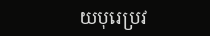យបុរេប្រវ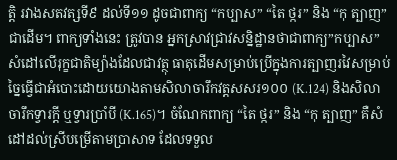ត្តិ រវាងសតវត្សទី៩ ដល់ទី១១ ដូចជាពាក្យ “កប្បាស” “តៃ ថ្ករ” និង “កុ ត្បាញ” ជាដើម។ ពាក្យទាំងនេះ ត្រូវបាន អ្នកស្រាវជ្រាវសន្និដ្ឋានថាជាពាក្យ”កប្បាស” សំដៅលើរុក្ខជាតិម្យ៉ាងដែលជាវត្ថុ ធាតុដើមសម្រាប់ប្រើក្នុងការត្បាញរវៃសម្រាប់ច្នៃធ្វើជាអំបោះដោយយោងតាមសិលាចារឹកវត្តសសរ១០០ (K.124) និងសិលាចារឹកទ្វារក្តី ឬទ្វារប្រាំបី (K.165)។ ចំណែកពាក្យ “តៃ ថ្ករ” និង “កុ ត្បាញ” គឺសំ ដៅដល់ស្រីបម្រើតាមប្រាសាទ ដែលទទួល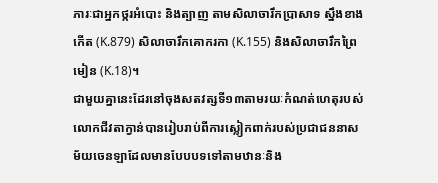ភារៈជាអ្នកថ្ករអំបោះ និងត្បាញ តាមសិលាចារឹកប្រាសាទ ស្នឹងខាងកើត (K.879) សិលាចារឹកគោករកា (K.155) និងសិលាចារឹកព្រៃមៀន (K.18)។
ជាមួយគ្នានេះដែរនៅចុងសតវត្សទី១៣តាមរយៈកំណត់ហេតុរបស់លោកជីវតាក្វាន់បានរៀបរាប់ពីការស្លៀកពាក់របស់ប្រជាជននាសម័យចេនឡាដែលមានបែបបទទៅតាមឋានៈនិង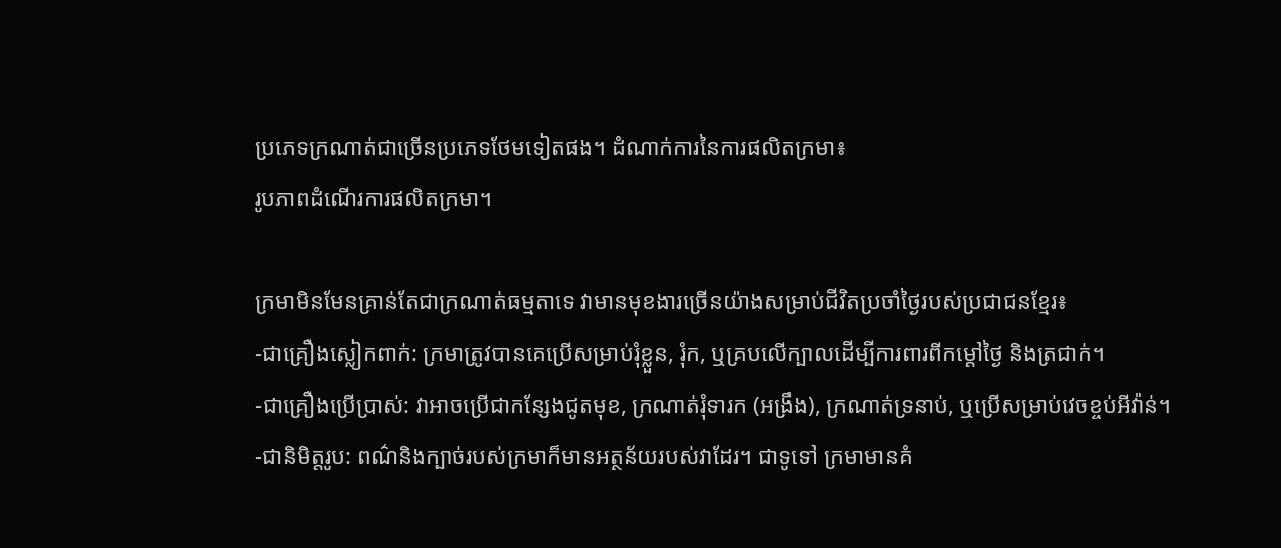ប្រភេទក្រណាត់ជាច្រើនប្រភេទថែមទៀតផង។ ដំណាក់ការនៃការផលិតក្រមា៖
រូបភាពដំណើរការផលិតក្រមា។

ក្រមាមិនមែនគ្រាន់តែជាក្រណាត់ធម្មតាទេ វាមានមុខងារច្រើនយ៉ាងសម្រាប់ជីវិតប្រចាំថ្ងៃរបស់ប្រជាជនខ្មែរ៖
-ជាគ្រឿងស្លៀកពាក់: ក្រមាត្រូវបានគេប្រើសម្រាប់រុំខ្លួន, រុំក, ឬគ្របលើក្បាលដើម្បីការពារពីកម្ដៅថ្ងៃ និងត្រជាក់។
-ជាគ្រឿងប្រើប្រាស់: វាអាចប្រើជាកន្សែងជូតមុខ, ក្រណាត់រុំទារក (អង្រឹង), ក្រណាត់ទ្រនាប់, ឬប្រើសម្រាប់វេចខ្ចប់អីវ៉ាន់។
-ជានិមិត្តរូប: ពណ៌និងក្បាច់របស់ក្រមាក៏មានអត្ថន័យរបស់វាដែរ។ ជាទូទៅ ក្រមាមានគំ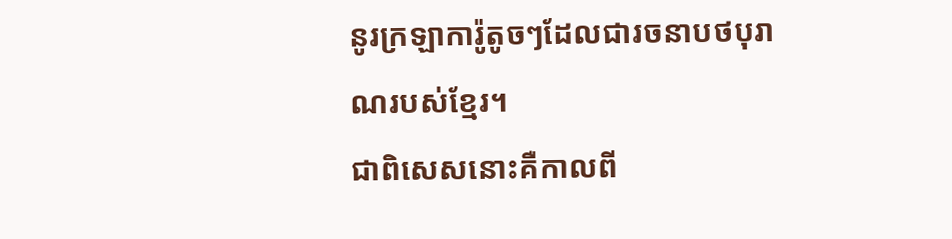នូរក្រឡាការ៉ូតូចៗដែលជារចនាបថបុរាណរបស់ខ្មែរ។
ជាពិសេសនោះគឺកាលពី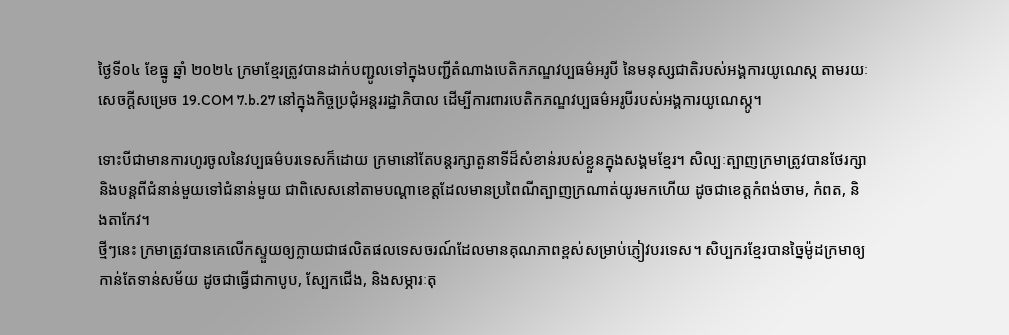ថ្ងៃទី០៤ ខែធ្នូ ឆ្នាំ ២០២៤ ក្រមាខ្មែរត្រូវបានដាក់បញ្ជូលទៅក្នុងបញ្ជីតំណាងបេតិកភណ្ឌវប្បធម៌អរូបី នៃមនុស្សជាតិរបស់អង្គការយូណេស្ក តាមរយៈសេចក្ដីសម្រេច 19.COM 7.b.27 នៅក្នុងកិច្ចប្រជុំអន្តររដ្ឋាភិបាល ដើម្បីការពារបេតិកភណ្ឌវប្បធម៌អរូបីរបស់អង្គការយូណេស្កូ។

ទោះបីជាមានការហូរចូលនៃវប្បធម៌បរទេសក៏ដោយ ក្រមានៅតែបន្តរក្សាតួនាទីដ៏សំខាន់របស់ខ្លួនក្នុងសង្គមខ្មែរ។ សិល្បៈត្បាញក្រមាត្រូវបានថែរក្សានិងបន្តពីជំនាន់មួយទៅជំនាន់មួយ ជាពិសេសនៅតាមបណ្ដាខេត្តដែលមានប្រពៃណីត្បាញក្រណាត់យូរមកហើយ ដូចជាខេត្តកំពង់ចាម, កំពត, និងតាកែវ។
ថ្មីៗនេះ ក្រមាត្រូវបានគេលើកស្ទួយឲ្យក្លាយជាផលិតផលទេសចរណ៍ដែលមានគុណភាពខ្ពស់សម្រាប់ភ្ញៀវបរទេស។ សិប្បករខ្មែរបានច្នៃម៉ូដក្រមាឲ្យកាន់តែទាន់សម័យ ដូចជាធ្វើជាកាបូប, ស្បែកជើង, និងសម្ភារៈតុ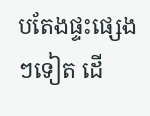បតែងផ្ទះផ្សេងៗទៀត ដើ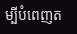ម្បីបំពេញត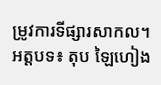ម្រូវការទីផ្សារសាកល។
អត្តបទ៖ តុប ឡៃហៀង